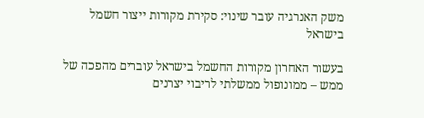משק האנרגיה עובר שינוי: סקירת מקורות ייצור חשמל בישראל

בעשור האחרון מקורות החשמל בישראל עוברים מהפכה של ממש – ממונופול ממשלתי לריבוי יצרנים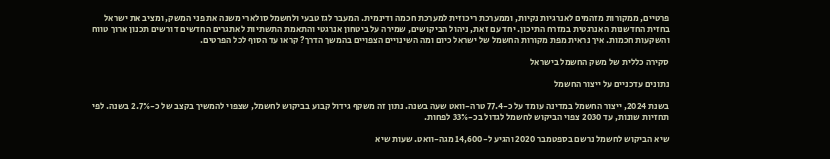פרטיים, ממקורות מזהמים לאנרגיות נקיות, וממערכת ריכוזית למערכת חכמה ודינמית. המעבר לגז טבעי ולחשמל סולארי משנה את פני המשק, ומציב את ישראל בחזית החדשנות האנרגטית במזרח התיכון. יחד עם זאת, ניהול הביקושים, שמירה על ביטחון אנרגטי והתאמת התשתיות לאתגרים החדשים דורשים תכנון ארוך טווח והשקעות חכמות. איך נראית מפת מקורות החשמל של ישראל כיום ומה השינויים הצפויים בהמשך הדרך? קראו עד הסוף לכל הפרטים.

סקירה כללית של משק החשמל בישראל

נתונים עדכניים על ייצור החשמל

בשנת 2024, ייצור החשמל במדינה עומד על כ-77.4 טרה-וואט שעה בשנה. נתון זה משקף גידול קבוע בביקוש לחשמל, שצפוי להמשיך בקצב של כ-2.7% בשנה. לפי תחזיות שונות, עד 2030 צפוי הביקוש לחשמל לגדול בכ-33% לפחות.

שיא הביקוש לחשמל נרשם בספטמבר 2020 והגיע ל-14,600 מגה-וואט. שעות שיא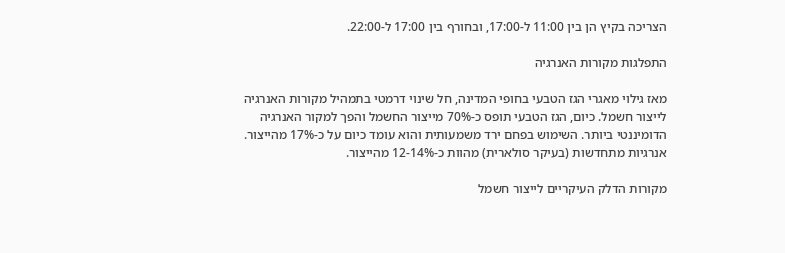הצריכה בקיץ הן בין 11:00 ל-17:00, ובחורף בין 17:00 ל-22:00.

התפלגות מקורות האנרגיה

מאז גילוי מאגרי הגז הטבעי בחופי המדינה, חל שינוי דרמטי בתמהיל מקורות האנרגיה לייצור חשמל. כיום, הגז הטבעי תופס כ-70% מייצור החשמל והפך למקור האנרגיה הדומיננטי ביותר. השימוש בפחם ירד משמעותית והוא עומד כיום על כ-17% מהייצור. אנרגיות מתחדשות (בעיקר סולארית) מהוות כ-12-14% מהייצור.

מקורות הדלק העיקריים לייצור חשמל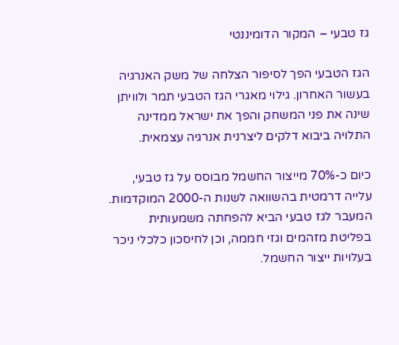גז טבעי – המקור הדומיננטי

הגז הטבעי הפך לסיפור הצלחה של משק האנרגיה בעשור האחרון. גילוי מאגרי הגז הטבעי תמר ולוויתן שינה את פני המשחק והפך את ישראל ממדינה התלויה ביבוא דלקים ליצרנית אנרגיה עצמאית.

כיום כ-70% מייצור החשמל מבוסס על גז טבעי, עלייה דרמטית בהשוואה לשנות ה-2000 המוקדמות. המעבר לגז טבעי הביא להפחתה משמעותית בפליטת מזהמים וגזי חממה, וכן לחיסכון כלכלי ניכר בעלויות ייצור החשמל.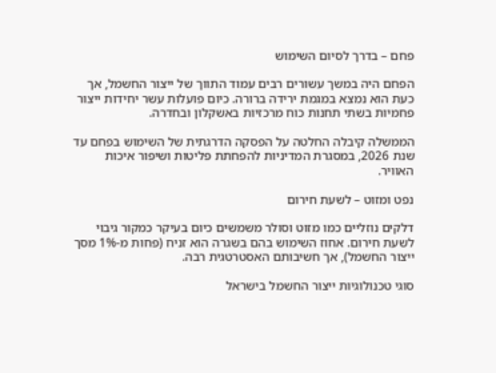פחם – בדרך לסיום השימוש

הפחם היה במשך עשורים רבים עמוד התווך של ייצור החשמל, אך כעת הוא נמצא במגמת ירידה ברורה. כיום פועלות עשר יחידות ייצור פחמיות בשתי תחנות כוח מרכזיות באשקלון ובחדרה.

הממשלה קיבלה החלטה על הפסקה הדרגתית של השימוש בפחם עד שנת 2026, במסגרת המדיניות להפחתת פליטות ושיפור איכות האוויר.

נפט ומזוט – לשעת חירום

דלקים נוזליים כמו מזוט וסולר משמשים כיום בעיקר כמקור גיבוי לשעת חירום. אחוז השימוש בהם בשגרה הוא זניח (פחות מ-1% מסך ייצור החשמל), אך חשיבותם האסטרטגית רבה.

סוגי טכנולוגיות ייצור החשמל בישראל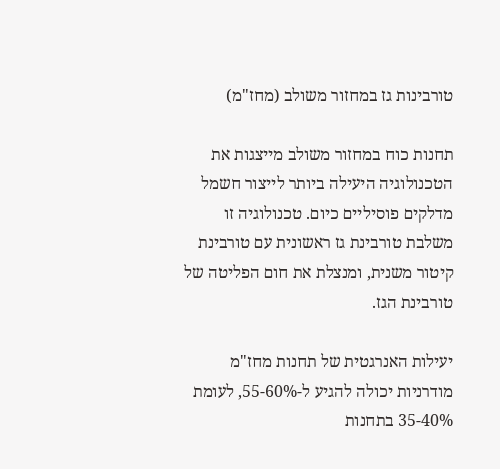טורבינות גז במחזור משולב (מחז"מ)

תחנות כוח במחזור משולב מייצגות את הטכנולוגיה היעילה ביותר לייצור חשמל מדלקים פוסיליים כיום. טכנולוגיה זו משלבת טורבינת גז ראשונית עם טורבינת קיטור משנית, ומנצלת את חום הפליטה של טורבינת הגז.

יעילות האנרגטית של תחנות מחז"מ מודרניות יכולה להגיע ל-55-60%, לעומת 35-40% בתחנות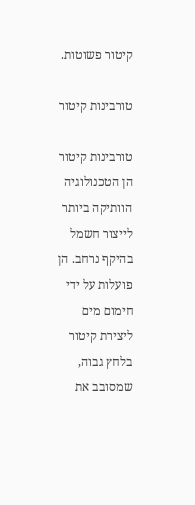קיטור פשוטות.

טורבינות קיטור

טורבינות קיטור הן הטכנולוגיה הוותיקה ביותר לייצור חשמל בהיקף נרחב. הן פועלות על ידי חימום מים ליצירת קיטור בלחץ גבוה, שמסובב את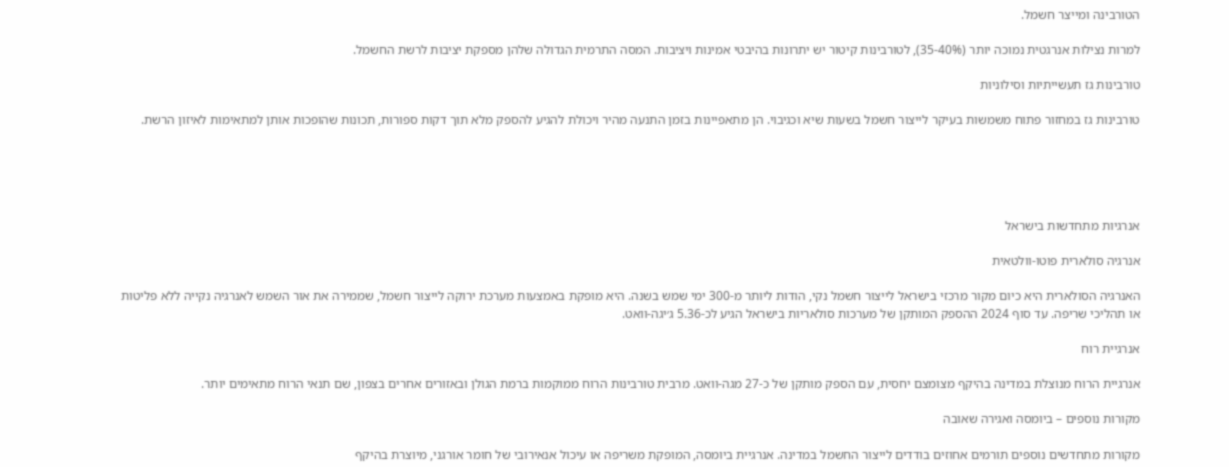הטורבינה ומייצר חשמל.

למרות נצילות אנרגטית נמוכה יותר (35-40%), לטורבינות קיטור יש יתרונות בהיבטי אמינות ויציבות. המסה התרמית הגדולה שלהן מספקת יציבות לרשת החשמל.

טורבינות גז תעשייתיות וסילוניות

טורבינות גז במחזור פתוח משמשות בעיקר לייצור חשמל בשעות שיא וכגיבוי. הן מתאפיינות בזמן התנעה מהיר ויכולת להגיע להספק מלא תוך דקות ספורות, תכונות שהופכות אותן למתאימות לאיזון הרשת.





אנרגיות מתחדשות בישראל

אנרגיה סולארית פוטו-וולטאית

האנרגיה הסולארית היא כיום מקור מרכזי בישראל לייצור חשמל נקי, הודות ליותר מ-300 ימי שמש בשנה. היא מופקת באמצעות מערכת ירוקה לייצור חשמל, שממירה את אור השמש לאנרגיה נקייה ללא פליטות או תהליכי שריפה. עד סוף 2024 ההספק המותקן של מערכות סולאריות בישראל הגיע לכ-5.36 ג׳יגה-וואט.

אנרגיית רוח

אנרגיית הרוח מנוצלת במדינה בהיקף מצומצם יחסית, עם הספק מותקן של כ-27 מגה-וואט. מרבית טורבינות הרוח ממוקמות ברמת הגולן ובאזורים אחרים בצפון, שם תנאי הרוח מתאימים יותר.

מקורות נוספים – ביומסה ואגירה שאובה

מקורות מתחדשים נוספים תורמים אחוזים בודדים לייצור החשמל במדינה. אנרגיית ביומסה, המופקת משריפה או עיכול אנאירובי של חומר אורגני, מיוצרת בהיקף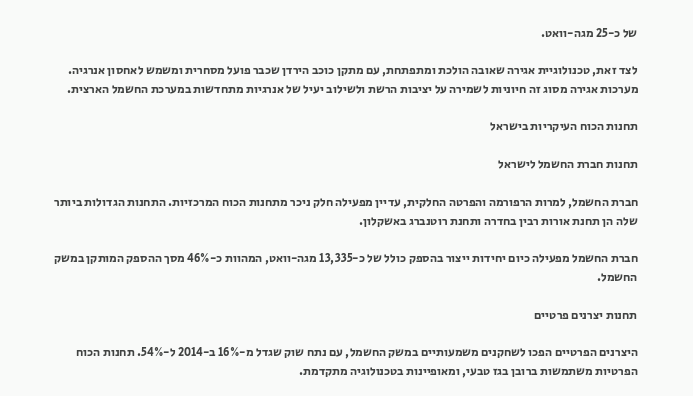של כ-25 מגה-וואט.

לצד זאת, טכנולוגיית אגירה שאובה הולכת ומתפתחת, עם מתקן כוכב הירדן שכבר פועל מסחרית ומשמש לאחסון אנרגיה. מערכות אגירה מסוג זה חיוניות לשמירה על יציבות הרשת ולשילוב יעיל של אנרגיות מתחדשות במערכת החשמל הארצית.

תחנות הכוח העיקריות בישראל

תחנות חברת החשמל לישראל

חברת החשמל, למרות הרפורמה והפרטה החלקית, עדיין מפעילה חלק ניכר מתחנות הכוח המרכזיות. התחנות הגדולות ביותר שלה הן תחנת אורות רבין בחדרה ותחנת רוטנברג באשקלון.

חברת החשמל מפעילה כיום יחידות ייצור בהספק כולל של כ-13,335 מגה-וואט, המהוות כ-46% מסך ההספק המותקן במשק החשמל.

תחנות יצרנים פרטיים

היצרנים הפרטיים הפכו לשחקנים משמעותיים במשק החשמל, עם נתח שוק שגדל מ-16% ב-2014 ל-54%. תחנות הכוח הפרטיות משתמשות ברובן בגז טבעי, ומאופיינות בטכנולוגיה מתקדמת.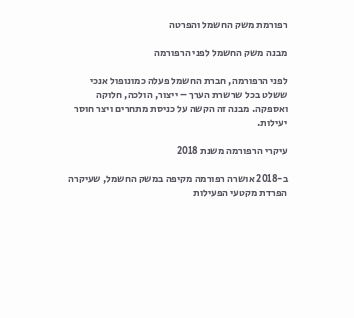רפורמת משק החשמל והפרטה

מבנה משק החשמל לפני הרפורמה

לפני הרפורמה, חברת החשמל פעלה כמונופול אנכי ששלט בכל שרשרת הערך – ייצור, הולכה, חלוקה ואספקה. מבנה זה הקשה על כניסת מתחרים ויצר חוסר יעילות.

עיקרי הרפורמה משנת 2018

ב-2018 אושרה רפורמה מקיפה במשק החשמל, שעיקרה הפרדת מקטעי הפעילות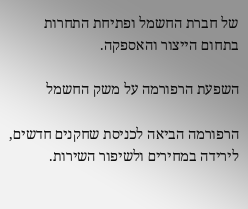של חברת החשמל ופתיחת התחרות בתחום הייצור והאספקה.

השפעת הרפורמה על משק החשמל

הרפורמה הביאה לכניסת שחקנים חדשים, לירידה במחירים ולשיפור השירות.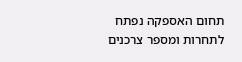תחום האספקה נפתח לתחרות ומספר צרכנים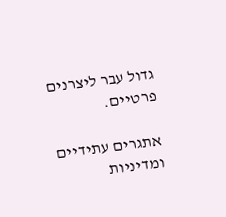גדול עבר ליצרנים פרטיים.

אתגרים עתידיים ומדיניות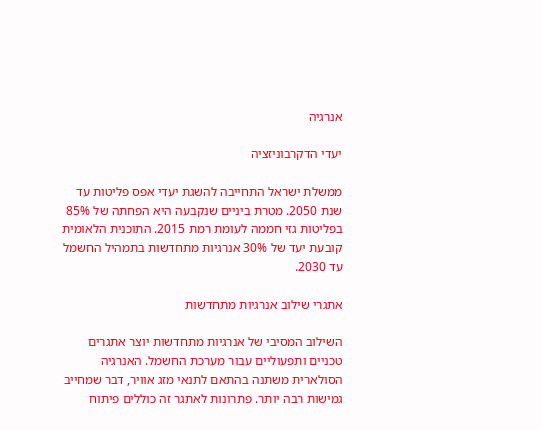אנרגיה

יעדי הדקרבוניזציה

ממשלת ישראל התחייבה להשגת יעדי אפס פליטות עד שנת 2050. מטרת ביניים שנקבעה היא הפחתה של 85% בפליטות גזי חממה לעומת רמת 2015. התוכנית הלאומית קובעת יעד של 30% אנרגיות מתחדשות בתמהיל החשמל עד 2030.

אתגרי שילוב אנרגיות מתחדשות

השילוב המסיבי של אנרגיות מתחדשות יוצר אתגרים טכניים ותפעוליים עבור מערכת החשמל. האנרגיה הסולארית משתנה בהתאם לתנאי מזג אוויר, דבר שמחייב גמישות רבה יותר. פתרונות לאתגר זה כוללים פיתוח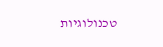טכנולוגיות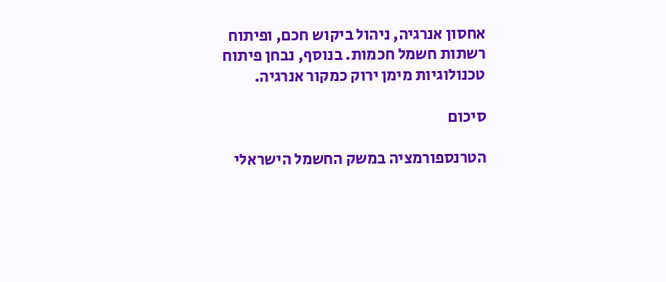אחסון אנרגיה, ניהול ביקוש חכם, ופיתוח רשתות חשמל חכמות. בנוסף, נבחן פיתוח טכנולוגיות מימן ירוק כמקור אנרגיה.

סיכום

הטרנספורמציה במשק החשמל הישראלי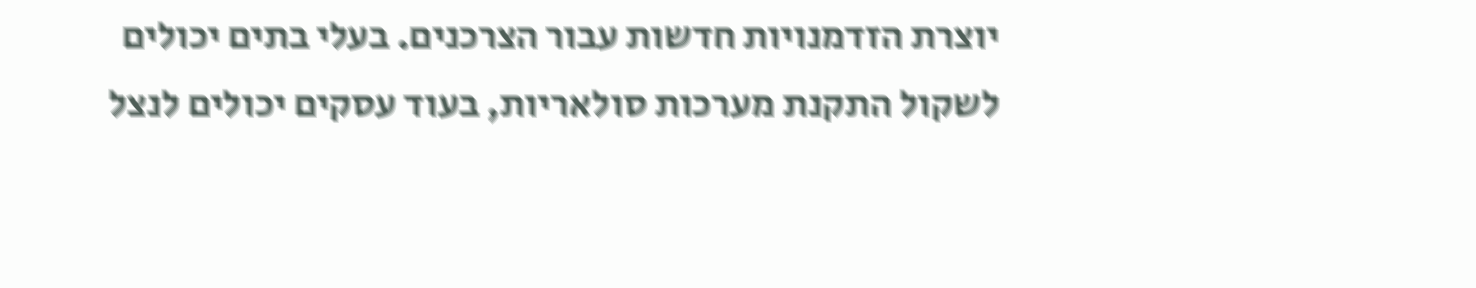יוצרת הזדמנויות חדשות עבור הצרכנים. בעלי בתים יכולים לשקול התקנת מערכות סולאריות, בעוד עסקים יכולים לנצל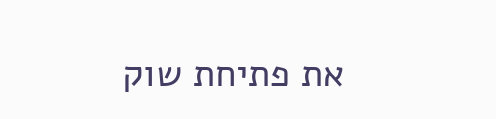את פתיחת שוק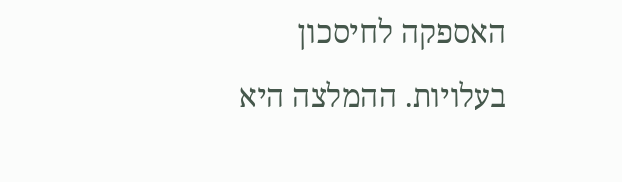האספקה לחיסכון בעלויות. ההמלצה היא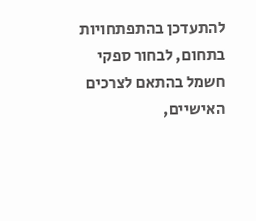להתעדכן בהתפתחויות בתחום, לבחור ספקי חשמל בהתאם לצרכים האישיים,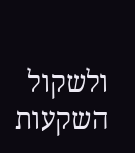ולשקול השקעות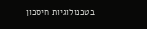בטכנולוגיות חיסכון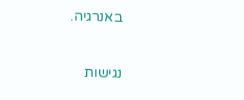באנרגיה.

נגישות